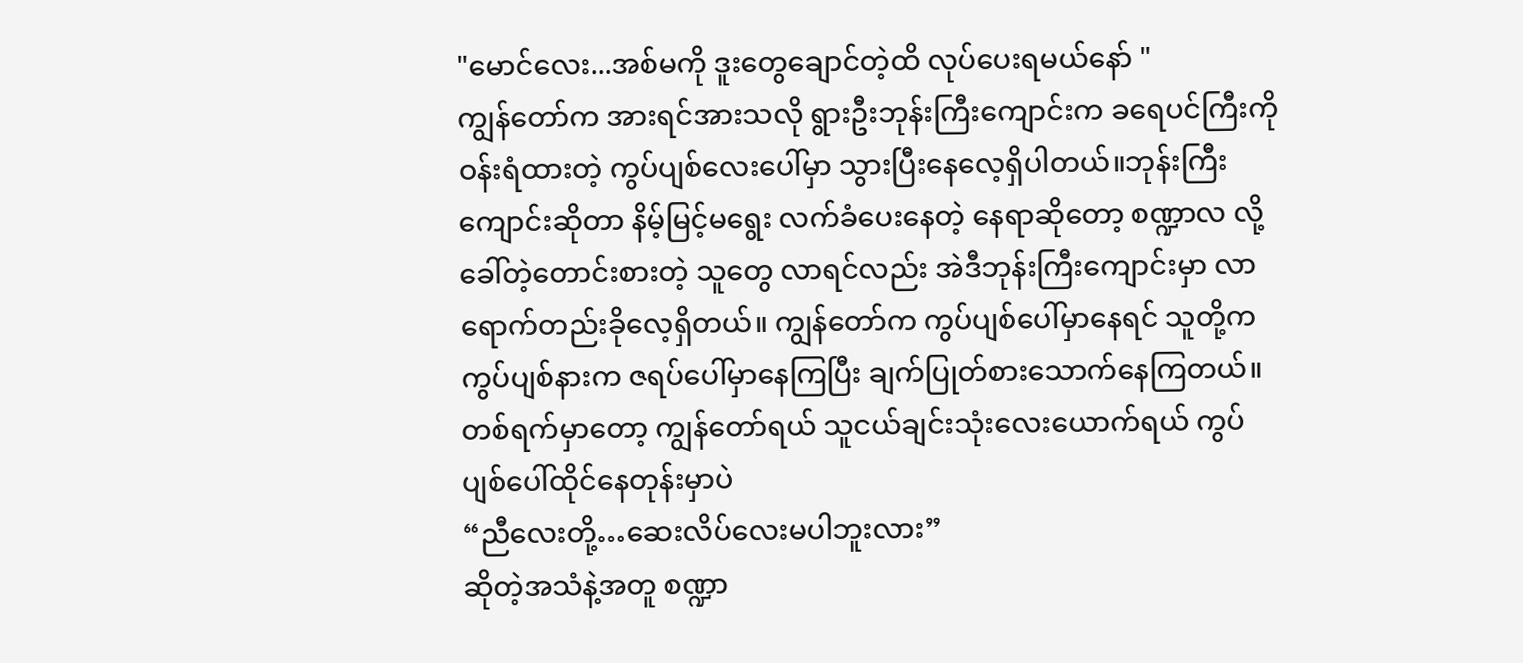"မောင်လေး...အစ်မကို ဒူးတွေချောင်တဲ့ထိ လုပ်ပေးရမယ်နော် "
ကျွန်တော်က အားရင်အားသလို ရွားဦးဘုန်းကြီးကျောင်းက ခရေပင်ကြီးကို ဝန်းရံထားတဲ့ ကွပ်ပျစ်လေးပေါ်မှာ သွားပြီးနေလေ့ရှိပါတယ်။ဘုန်းကြီးကျောင်းဆိုတာ နိမ့်မြင့်မရွေး လက်ခံပေးနေတဲ့ နေရာဆိုတော့ စဏ္ဍာလ လို့ခေါ်တဲ့တောင်းစားတဲ့ သူတွေ လာရင်လည်း အဲဒီဘုန်းကြီးကျောင်းမှာ လာရောက်တည်းခိုလေ့ရှိတယ်။ ကျွန်တော်က ကွပ်ပျစ်ပေါ်မှာနေရင် သူတို့က ကွပ်ပျစ်နားက ဇရပ်ပေါ်မှာနေကြပြီး ချက်ပြုတ်စားသောက်နေကြတယ်။
တစ်ရက်မှာတော့ ကျွန်တော်ရယ် သူငယ်ချင်းသုံးလေးယောက်ရယ် ကွပ်ပျစ်ပေါ်ထိုင်နေတုန်းမှာပဲ
“ညီလေးတို့…ဆေးလိပ်လေးမပါဘူးလား”
ဆိုတဲ့အသံနဲ့အတူ စဏ္ဍာ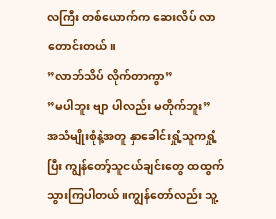လကြီး တစ်ယောက်က ဆေးလိပ် လာတောင်းတယ်။
”လာဘ်သိပ် လိုက်တာကွာ”
”မပါဘူး ဗျာ ပါလည်း မတိုက်ဘူး”
အသံမျိုးစုံနဲ့အတူ နှာခေါင်းရှုံ့သူကရှုံ့ပြီး ကျွန်တော့်သူငယ်ချင်းတွေ ထထွက်သွားကြပါတယ်။ကျွန်တော်လည်း သူ့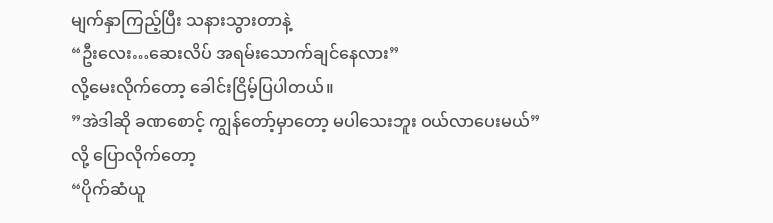မျက်နှာကြည့်ပြီး သနားသွားတာနဲ့
“ဦးလေး…ဆေးလိပ် အရမ်းသောက်ချင်နေလား”
လို့မေးလိုက်တော့ ခေါင်းငြိမ့်ပြပါတယ်။
”အဲဒါဆို ခဏစောင့် ကျွန်တော့်မှာတော့ မပါသေးဘူး ဝယ်လာပေးမယ်”
လို့ ပြောလိုက်တော့
“ပိုက်ဆံယူ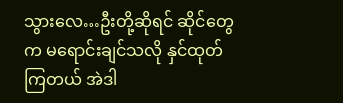သွားလေ…ဦးတို့ဆိုရင် ဆိုင်တွေက မရောင်းချင်သလို နှင်ထုတ်ကြတယ် အဲဒါ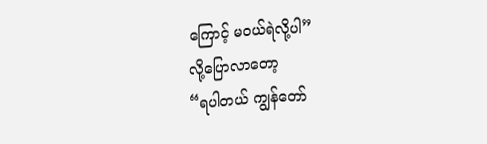ကြောင့် မဝယ်ရဲလို့ပါ”
လို့ပြောလာတော့
“ရပါတယ် ကျွန်တော်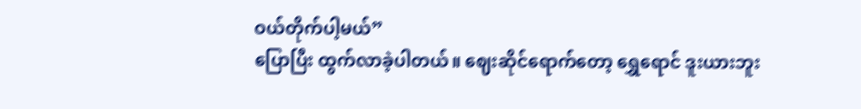ဝယ်တိုက်ပါ့မယ်”
ပြောပြီး ထွက်လာခဲ့ပါတယ်။ ဈေးဆိုင်ရောက်တော့ ရွှေရောင် ဒူးယားဘူး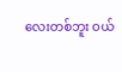လေးတစ်ဘူး ဝယ်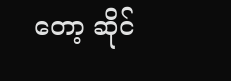တော့ ဆိုင်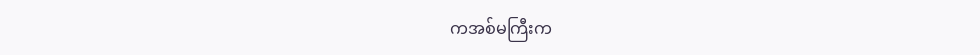ကအစ်မကြီးက